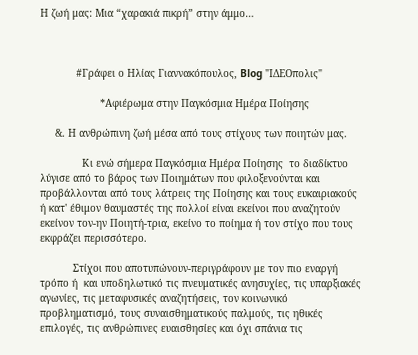Η ζωή μας: Mια “χαρακιά πικρή” στην άμμο…



            #Γράφει ο Ηλίας Γιαννακόπουλος, Blog "ΙΔΕΟπολις"

                    *Αφιέρωμα στην Παγκόσμια Ημέρα Ποίησης

     &. Η ανθρώπινη ζωή μέσα από τους στίχους των ποιητών μας.

              Κι ενώ σήμερα Παγκόσμια Ημέρα Ποίησης  το διαδίκτυο λύγισε από το βάρος των Ποιημάτων που φιλοξενούνται και προβάλλονται από τους λάτρεις της Ποίησης και τους ευκαιριακούς ή κατ' έθιμον θαυμαστές της πολλοί είναι εκείνοι που αναζητούν εκείνον τον-ην Ποιητή-τρια, εκείνο το ποίημα ή τον στίχο που τους εκφράζει περισσότερο.

           Στίχοι που αποτυπώνουν-περιγράφουν με τον πιο εναργή τρόπο ή  και υποδηλωτικό τις πνευματικές ανησυχίες, τις υπαρξιακές αγωνίες, τις μεταφυσικές αναζητήσεις, τον κοινωνικό προβληματισμό, τους συναισθηματικούς παλμούς, τις ηθικές επιλογές, τις ανθρώπινες ευαισθησίες και όχι σπάνια τις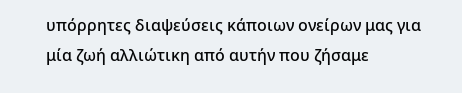υπόρρητες διαψεύσεις κάποιων ονείρων μας για μία ζωή αλλιώτικη από αυτήν που ζήσαμε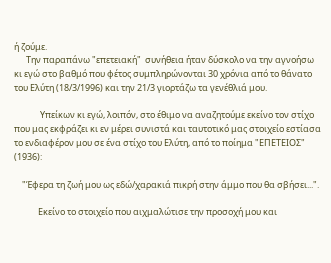ή ζούμε.
      Την παραπάνω "επετειακή"  συνήθεια ήταν δύσκολο να την αγνοήσω κι εγώ στο βαθμό που φέτος συμπληρώνονται 30 χρόνια από το θάνατο του Ελύτη (18/3/1996) και την 21/3 γιορτάζω τα γενέθλιά μου.

             Υπείκων κι εγώ, λοιπόν, στο έθιμο να αναζητούμε εκείνο τον στίχο που μας εκφράζει κι εν μέρει συνιστά και ταυτοτικό μας στοιχείο εστίασα το ενδιαφέρον μου σε ένα στίχο του Ελύτη, από το ποίημα "ΕΠΕΤΕΙΟΣ" (1936):

    "Έφερα τη ζωή μου ως εδώ/χαρακιά πικρή στην άμμο που θα σβήσει...".

            Εκείνο το στοιχείο που αιχμαλώτισε την προσοχή μου και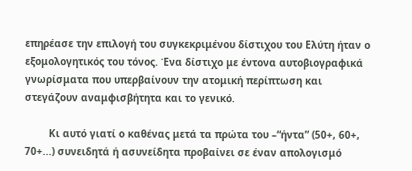επηρέασε την επιλογή του συγκεκριμένου δίστιχου του Ελύτη ήταν ο εξομολογητικός του τόνος. Ένα δίστιχο με έντονα αυτοβιογραφικά γνωρίσματα που υπερβαίνουν την ατομική περίπτωση και στεγάζουν αναμφισβήτητα και το γενικό.

        Κι αυτό γιατί ο καθένας μετά τα πρώτα του –“ήντα” (50+, 60+, 70+...) συνειδητά ή ασυνείδητα προβαίνει σε έναν απολογισμό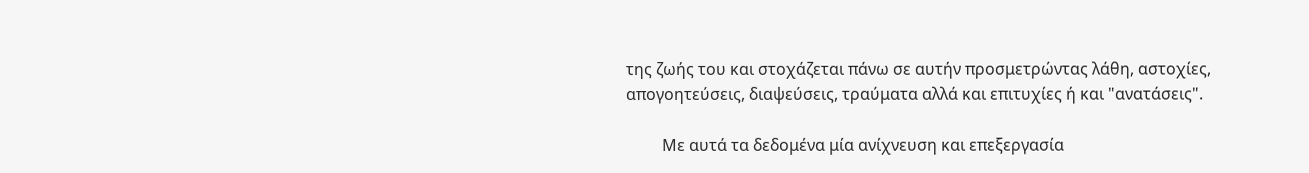της ζωής του και στοχάζεται πάνω σε αυτήν προσμετρώντας λάθη, αστοχίες, απογοητεύσεις, διαψεύσεις, τραύματα αλλά και επιτυχίες ή και "ανατάσεις".

         Με αυτά τα δεδομένα μία ανίχνευση και επεξεργασία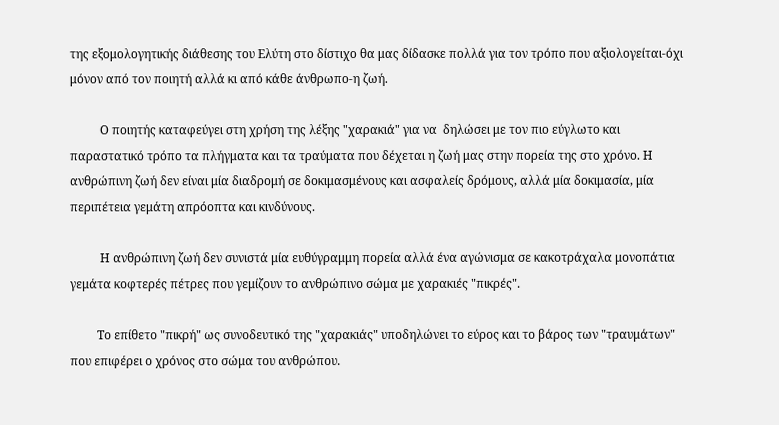της εξομολογητικής διάθεσης του Ελύτη στο δίστιχο θα μας δίδασκε πολλά για τον τρόπο που αξιολογείται-όχι μόνον από τον ποιητή αλλά κι από κάθε άνθρωπο-η ζωή.

          Ο ποιητής καταφεύγει στη χρήση της λέξης "χαρακιά" για να  δηλώσει με τον πιο εύγλωτο και παραστατικό τρόπο τα πλήγματα και τα τραύματα που δέχεται η ζωή μας στην πορεία της στο χρόνο. Η ανθρώπινη ζωή δεν είναι μία διαδρομή σε δοκιμασμένους και ασφαλείς δρόμους, αλλά μία δοκιμασία, μία περιπέτεια γεμάτη απρόοπτα και κινδύνους.

          Η ανθρώπινη ζωή δεν συνιστά μία ευθύγραμμη πορεία αλλά ένα αγώνισμα σε κακοτράχαλα μονοπάτια γεμάτα κοφτερές πέτρες που γεμίζουν το ανθρώπινο σώμα με χαρακιές "πικρές".

         Το επίθετο "πικρή" ως συνοδευτικό της "χαρακιάς" υποδηλώνει το εύρος και το βάρος των "τραυμάτων" που επιφέρει ο χρόνος στο σώμα του ανθρώπου.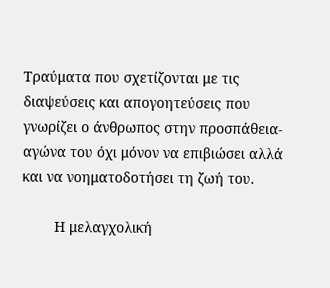Τραύματα που σχετίζονται με τις διαψεύσεις και απογοητεύσεις που γνωρίζει ο άνθρωπος στην προσπάθεια-αγώνα του όχι μόνον να επιβιώσει αλλά και να νοηματοδοτήσει τη ζωή του.

        Η μελαγχολική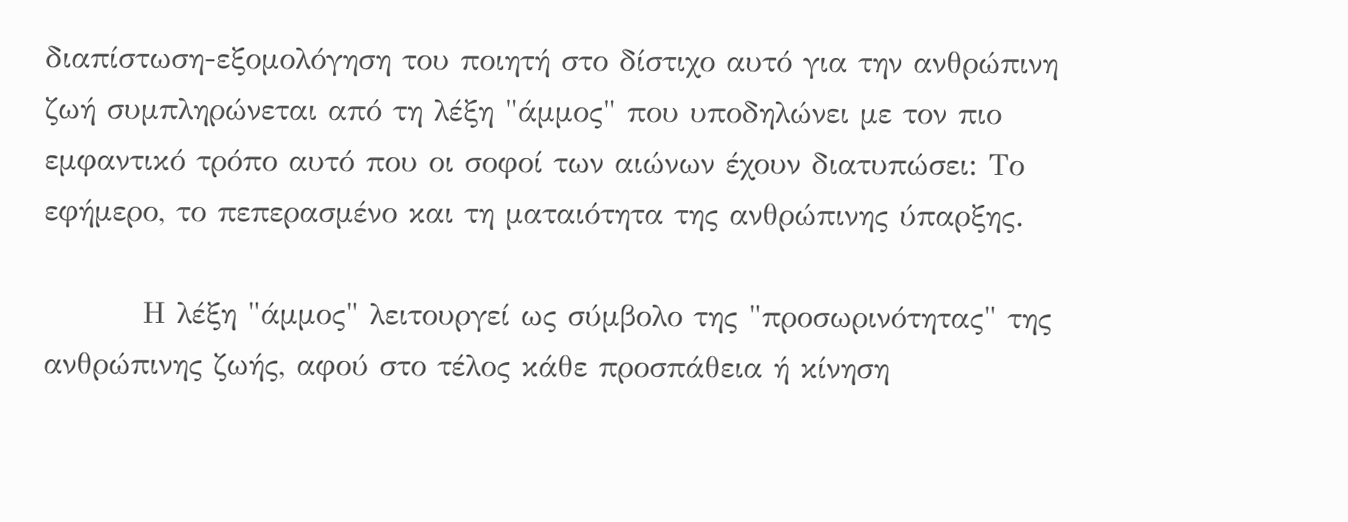διαπίστωση-εξομολόγηση του ποιητή στο δίστιχο αυτό για την ανθρώπινη ζωή συμπληρώνεται από τη λέξη "άμμος" που υποδηλώνει με τον πιο εμφαντικό τρόπο αυτό που οι σοφοί των αιώνων έχουν διατυπώσει: Το εφήμερο, το πεπερασμένο και τη ματαιότητα της ανθρώπινης ύπαρξης.

         Η λέξη "άμμος" λειτουργεί ως σύμβολο της "προσωρινότητας" της ανθρώπινης ζωής, αφού στο τέλος κάθε προσπάθεια ή κίνηση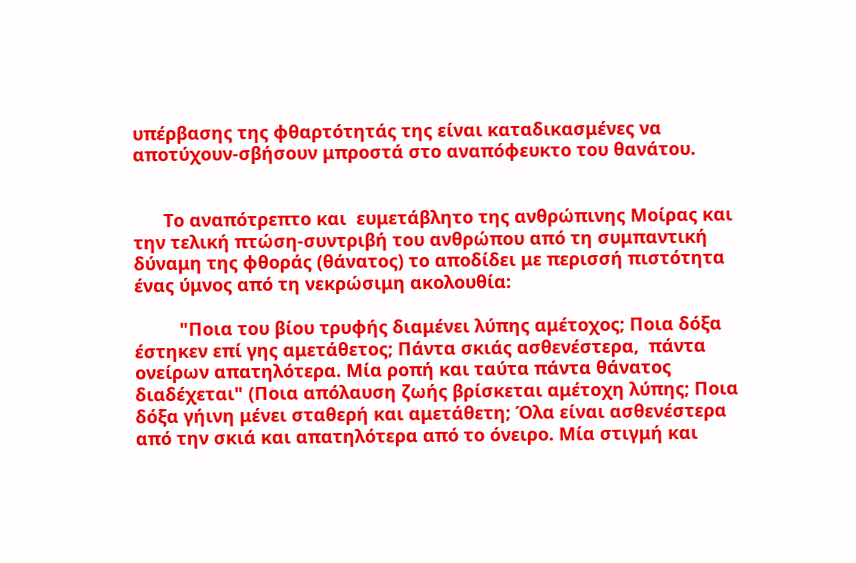υπέρβασης της φθαρτότητάς της είναι καταδικασμένες να αποτύχουν-σβήσουν μπροστά στο αναπόφευκτο του θανάτου.


      Το αναπότρεπτο και  ευμετάβλητο της ανθρώπινης Μοίρας και την τελική πτώση-συντριβή του ανθρώπου από τη συμπαντική δύναμη της φθοράς (θάνατος) το αποδίδει με περισσή πιστότητα ένας ύμνος από τη νεκρώσιμη ακολουθία:

         "Ποια του βίου τρυφής διαμένει λύπης αμέτοχος; Ποια δόξα έστηκεν επί γης αμετάθετος; Πάντα σκιάς ασθενέστερα,  πάντα ονείρων απατηλότερα. Μία ροπή και ταύτα πάντα θάνατος διαδέχεται" (Ποια απόλαυση ζωής βρίσκεται αμέτοχη λύπης; Ποια δόξα γήινη μένει σταθερή και αμετάθετη; Όλα είναι ασθενέστερα από την σκιά και απατηλότερα από το όνειρο. Μία στιγμή και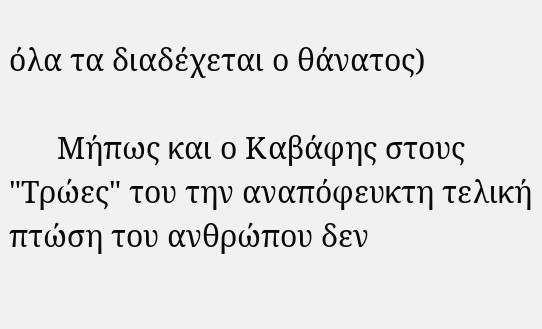όλα τα διαδέχεται ο θάνατος)

      Μήπως και ο Καβάφης στους "Τρώες" του την αναπόφευκτη τελική πτώση του ανθρώπου δεν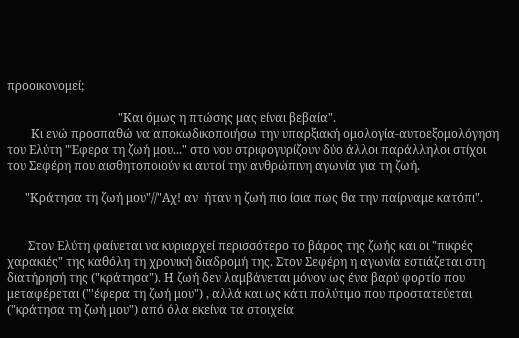προοικονομεί;

                                     "Και όμως η πτώσης μας είναι βεβαία".
        Κι ενώ προσπαθώ να αποκωδικοποιήσω την υπαρξιακή ομολογία-αυτοεξομολόγηση του Ελύτη "Έφερα τη ζωή μου..." στο νου στριφογυρίζουν δύο άλλοι παράλληλοι στίχοι του Σεφέρη που αισθητοποιούν κι αυτοί την ανθρώπινη αγωνία για τη ζωή.

      "Κράτησα τη ζωή μου"//"Αχ! αν  ήταν η ζωή πιο ίσια πως θα την παίρναμε κατόπι".


       Στον Ελύτη φαίνεται να κυριαρχεί περισσότερο το βάρος της ζωής και οι "πικρές χαρακιές" της καθόλη τη χρονική διαδρομή της. Στον Σεφέρη η αγωνία εστιάζεται στη διατήρησή της ("κράτησα"). Η ζωή δεν λαμβάνεται μόνον ως ένα βαρύ φορτίο που μεταφέρεται ("'έφερα τη ζωή μου") , αλλά και ως κάτι πολύτιμο που προστατεύεται ("κράτησα τη ζωή μου") από όλα εκείνα τα στοιχεία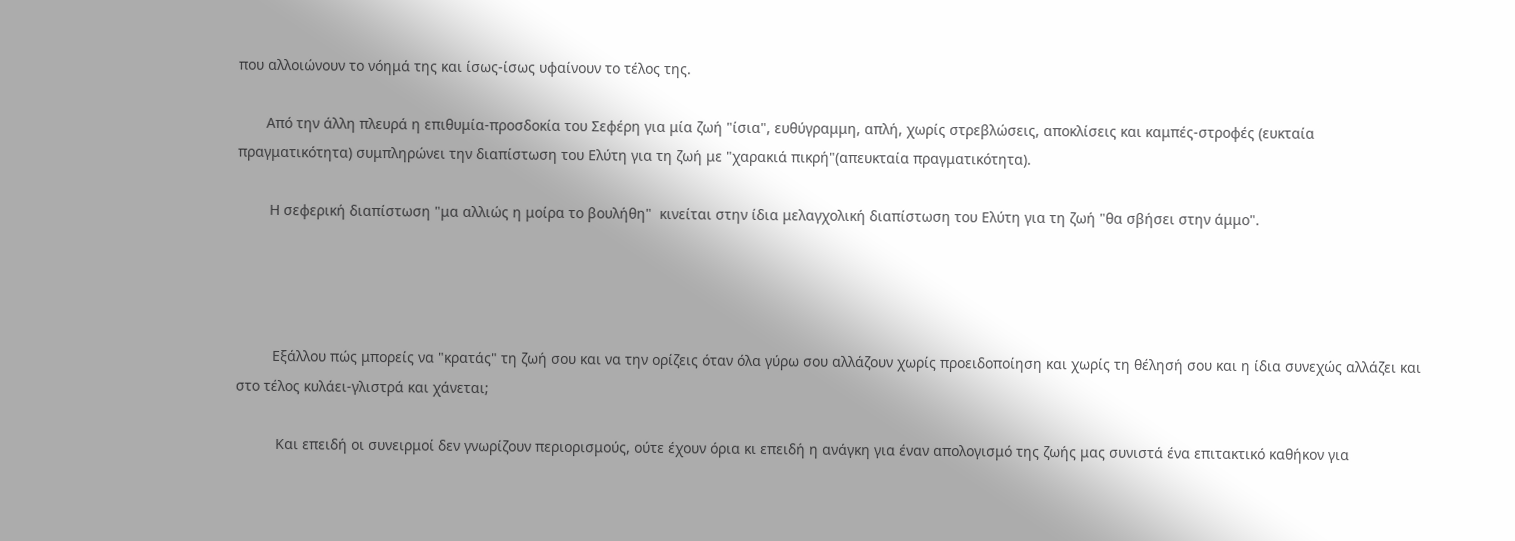που αλλοιώνουν το νόημά της και ίσως-ίσως υφαίνουν το τέλος της.

       Από την άλλη πλευρά η επιθυμία-προσδοκία του Σεφέρη για μία ζωή "ίσια", ευθύγραμμη, απλή, χωρίς στρεβλώσεις, αποκλίσεις και καμπές-στροφές (ευκταία πραγματικότητα) συμπληρώνει την διαπίστωση του Ελύτη για τη ζωή με "χαρακιά πικρή"(απευκταία πραγματικότητα).

        Η σεφερική διαπίστωση "μα αλλιώς η μοίρα το βουλήθη"  κινείται στην ίδια μελαγχολική διαπίστωση του Ελύτη για τη ζωή "θα σβήσει στην άμμο".




         Εξάλλου πώς μπορείς να "κρατάς" τη ζωή σου και να την ορίζεις όταν όλα γύρω σου αλλάζουν χωρίς προειδοποίηση και χωρίς τη θέλησή σου και η ίδια συνεχώς αλλάζει και στο τέλος κυλάει-γλιστρά και χάνεται;

          Και επειδή οι συνειρμοί δεν γνωρίζουν περιορισμούς, ούτε έχουν όρια κι επειδή η ανάγκη για έναν απολογισμό της ζωής μας συνιστά ένα επιτακτικό καθήκον για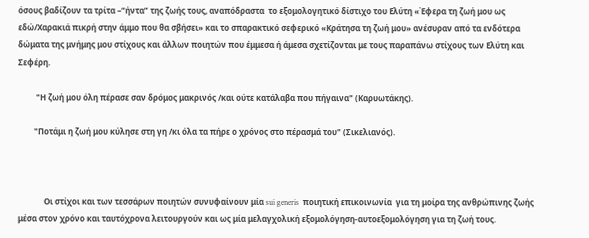όσους βαδίζουν τα τρίτα –“ήντα” της ζωής τους, αναπόδραστα  το εξομολογητικό δίστιχο του Ελύτη «Έφερα τη ζωή μου ως εδώ/Χαρακιά πικρή στην άμμο που θα σβήσει» και το σπαρακτικό σεφερικό «Κράτησα τη ζωή μου» ανέσυραν από τα ενδότερα δώματα της μνήμης μου στίχους και άλλων ποιητών που έμμεσα ή άμεσα σχετίζονται με τους παραπάνω στίχους των Ελύτη και Σεφέρη.

         "Η ζωή μου όλη πέρασε σαν δρόμος μακρινός /και ούτε κατάλαβα που πήγαινα" (Καρυωτάκης).

        "Ποτάμι η ζωή μου κύλησε στη γη /κι όλα τα πήρε ο χρόνος στο πέρασμά του" (Σικελιανός).



             Οι στίχοι και των τεσσάρων ποιητών συνυφαίνουν μία sui generis  ποιητική επικοινωνία  για τη μοίρα της ανθρώπινης ζωής μέσα στον χρόνο και ταυτόχρονα λειτουργούν και ως μία μελαγχολική εξομολόγηση-αυτοεξομολόγηση για τη ζωή τους.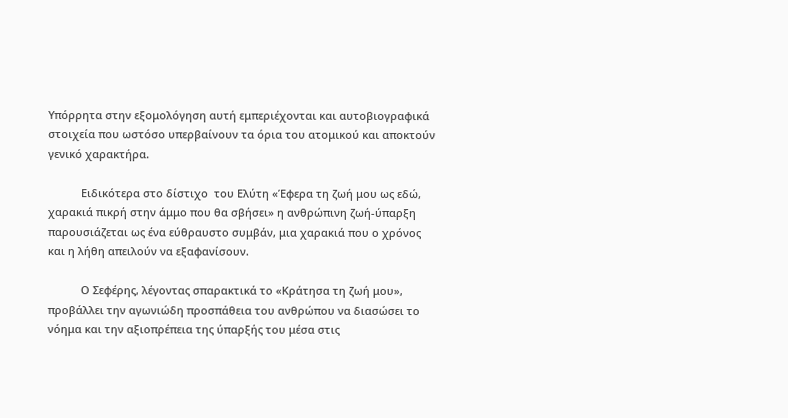Υπόρρητα στην εξομολόγηση αυτή εμπεριέχονται και αυτοβιογραφικά στοιχεία που ωστόσο υπερβαίνουν τα όρια του ατομικού και αποκτούν γενικό χαρακτήρα.

           Ειδικότερα στο δίστιχο  του Ελύτη «Έφερα τη ζωή μου ως εδώ, χαρακιά πικρή στην άμμο που θα σβήσει» η ανθρώπινη ζωή-ύπαρξη παρουσιάζεται ως ένα εύθραυστο συμβάν, μια χαρακιά που ο χρόνος και η λήθη απειλούν να εξαφανίσουν.

           Ο Σεφέρης, λέγοντας σπαρακτικά το «Κράτησα τη ζωή μου», προβάλλει την αγωνιώδη προσπάθεια του ανθρώπου να διασώσει το νόημα και την αξιοπρέπεια της ύπαρξής του μέσα στις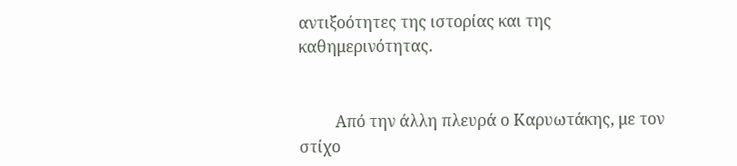αντιξοότητες της ιστορίας και της καθημερινότητας.


         Από την άλλη πλευρά ο Καρυωτάκης, με τον στίχο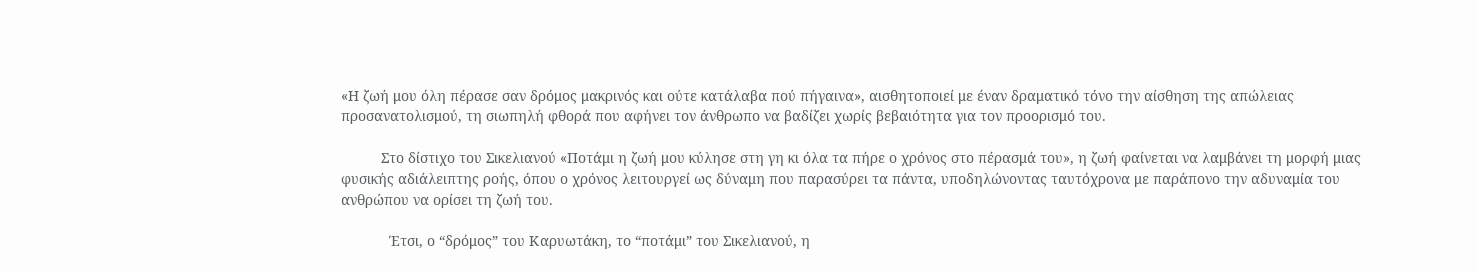«Η ζωή μου όλη πέρασε σαν δρόμος μακρινός και ούτε κατάλαβα πού πήγαινα», αισθητοποιεί με έναν δραματικό τόνο την αίσθηση της απώλειας προσανατολισμού, τη σιωπηλή φθορά που αφήνει τον άνθρωπο να βαδίζει χωρίς βεβαιότητα για τον προορισμό του.

          Στο δίστιχο του Σικελιανού «Ποτάμι η ζωή μου κύλησε στη γη κι όλα τα πήρε ο χρόνος στο πέρασμά του», η ζωή φαίνεται να λαμβάνει τη μορφή μιας φυσικής αδιάλειπτης ροής, όπου ο χρόνος λειτουργεί ως δύναμη που παρασύρει τα πάντα, υποδηλώνοντας ταυτόχρονα με παράπονο την αδυναμία του ανθρώπου να ορίσει τη ζωή του.

            Έτσι, ο “δρόμος” του Καρυωτάκη, το “ποτάμι” του Σικελιανού, η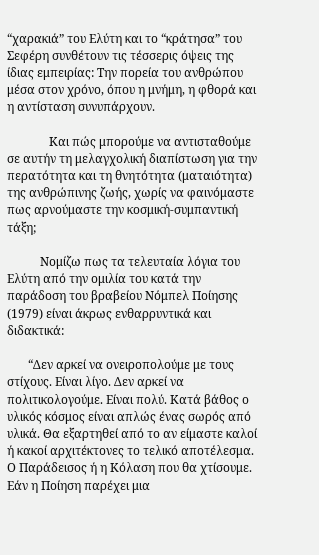“χαρακιά” του Ελύτη και το “κράτησα” του Σεφέρη συνθέτουν τις τέσσερις όψεις της ίδιας εμπειρίας: Την πορεία του ανθρώπου μέσα στον χρόνο, όπου η μνήμη, η φθορά και η αντίσταση συνυπάρχουν.

              Και πώς μπορούμε να αντισταθούμε σε αυτήν τη μελαγχολική διαπίστωση για την περατότητα και τη θνητότητα (ματαιότητα) της ανθρώπινης ζωής, χωρίς να φαινόμαστε πως αρνούμαστε την κοσμική-συμπαντική τάξη;

           Νομίζω πως τα τελευταία λόγια του Ελύτη από την ομιλία του κατά την παράδοση του βραβείου Νόμπελ Ποίησης (1979) είναι άκρως ενθαρρυντικά και διδακτικά:

       “Δεν αρκεί να ονειροπολούμε με τους στίχους. Είναι λίγο. Δεν αρκεί να πολιτικολογούμε. Είναι πολύ. Κατά βάθος ο υλικός κόσμος είναι απλώς ένας σωρός από υλικά. Θα εξαρτηθεί από το αν είμαστε καλοί ή κακοί αρχιτέκτονες το τελικό αποτέλεσμα. Ο Παράδεισος ή η Κόλαση που θα χτίσουμε. Εάν η Ποίηση παρέχει μια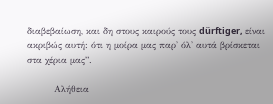διαβεβαίωση, και δη στους καιρούς τους dürftiger, είναι ακριβώς αυτή: ότι η μοίρα μας παρ' όλ' αυτά βρίσκεται στα χέρια μας”.

         Αλήθεια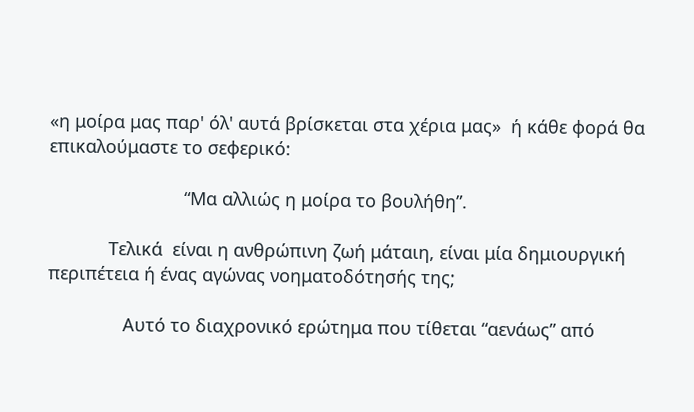«η μοίρα μας παρ' όλ' αυτά βρίσκεται στα χέρια μας»  ή κάθε φορά θα επικαλούμαστε το σεφερικό:

                           “Μα αλλιώς η μοίρα το βουλήθη”.

            Τελικά  είναι η ανθρώπινη ζωή μάταιη, είναι μία δημιουργική περιπέτεια ή ένας αγώνας νοηματοδότησής της;

               Αυτό το διαχρονικό ερώτημα που τίθεται “αενάως” από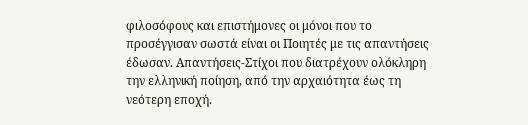φιλοσόφους και επιστήμονες οι μόνοι που το προσέγγισαν σωστά είναι οι Ποιητές με τις απαντήσεις έδωσαν. Απαντήσεις-Στίχοι που διατρέχουν ολόκληρη την ελληνική ποίηση, από την αρχαιότητα έως τη νεότερη εποχή.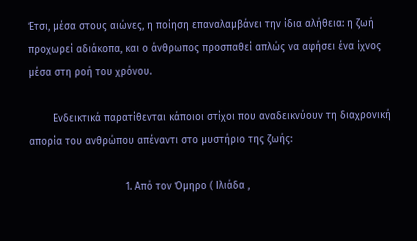Έτσι, μέσα στους αιώνες, η ποίηση επαναλαμβάνει την ίδια αλήθεια: η ζωή προχωρεί αδιάκοπα, και ο άνθρωπος προσπαθεί απλώς να αφήσει ένα ίχνος μέσα στη ροή του χρόνου.

        Ενδεικτικά παρατίθενται κάποιοι στίχοι που αναδεικνύουν τη διαχρονική απορία του ανθρώπου απέναντι στο μυστήριο της ζωής:

                                1. Από τον Όμηρο ( Ιλιάδα ,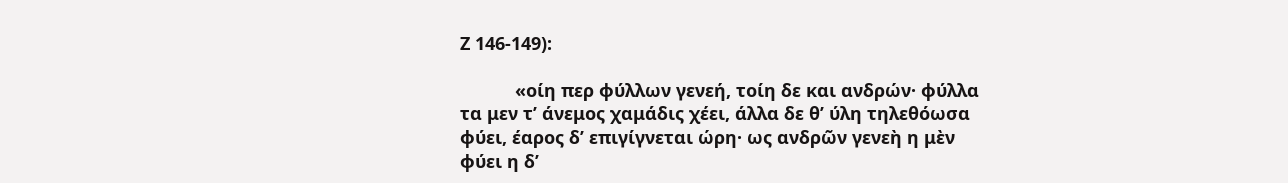Ζ 146-149):

           «οίη περ φύλλων γενεή, τοίη δε και ανδρών· φύλλα τα μεν τ’ άνεμος χαμάδις χέει, άλλα δε θ’ ύλη τηλεθόωσα φύει, έαρος δ’ επιγίγνεται ώρη· ως ανδρῶν γενεὴ η μὲν φύει η δ’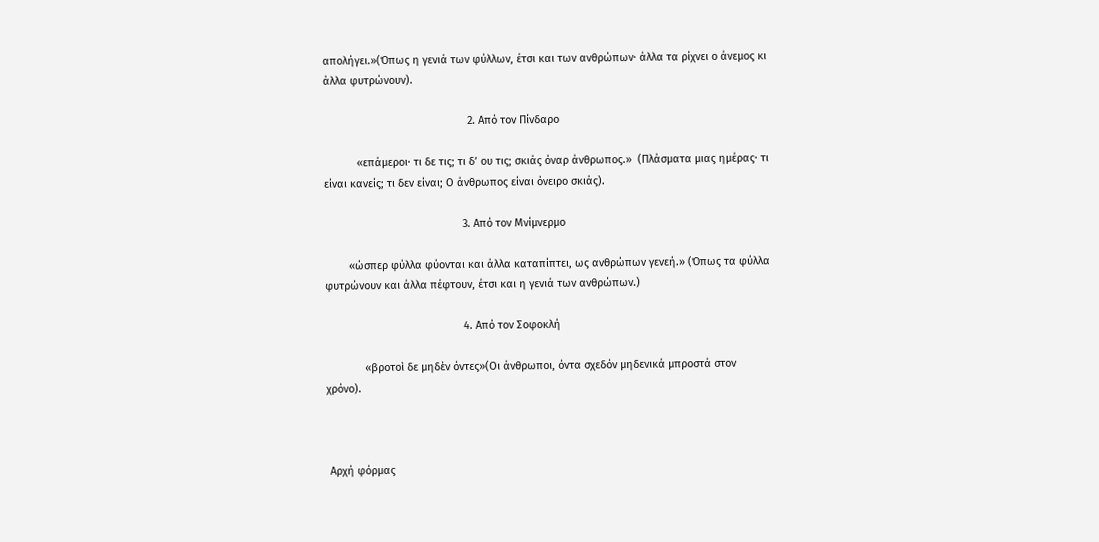απολήγει.»(Όπως η γενιά των φύλλων, έτσι και των ανθρώπων· άλλα τα ρίχνει ο άνεμος κι άλλα φυτρώνουν).

                                                2. Από τον Πίνδαρο

           «επάμεροι· τι δε τις; τι δ’ ου τις; σκιάς όναρ άνθρωπος.»  (Πλάσματα μιας ημέρας· τι είναι κανείς; τι δεν είναι; Ο άνθρωπος είναι όνειρο σκιάς).

                                              3. Από τον Μνίμνερμο

        «ώσπερ φύλλα φύονται και άλλα καταπίπτει, ως ανθρώπων γενεή.» (Όπως τα φύλλα φυτρώνουν και άλλα πέφτουν, έτσι και η γενιά των ανθρώπων.)

                                              4. Από τον Σοφοκλή

             «βροτοὶ δε μηδὲν όντες»(Οι άνθρωποι, όντα σχεδόν μηδενικά μπροστά στον χρόνο).



 Αρχή φόρμας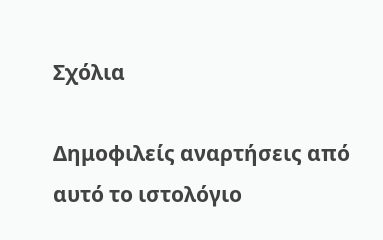Σχόλια

Δημοφιλείς αναρτήσεις από αυτό το ιστολόγιο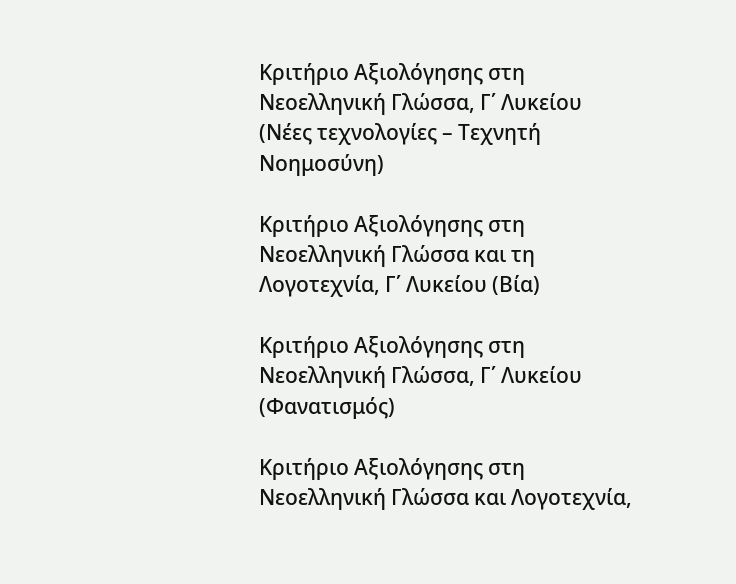Κριτήριο Αξιολόγησης στη Νεοελληνική Γλώσσα, Γ΄ Λυκείου (Νέες τεχνολογίες – Τεχνητή Νοημοσύνη)

Κριτήριο Αξιολόγησης στη Νεοελληνική Γλώσσα και τη Λογοτεχνία, Γ΄ Λυκείου (Βία)

Κριτήριο Αξιολόγησης στη Νεοελληνική Γλώσσα, Γ΄ Λυκείου (Φανατισμός)

Κριτήριο Αξιολόγησης στη Νεοελληνική Γλώσσα και Λογοτεχνία,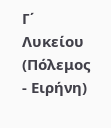Γ΄ Λυκείου (Πόλεμος - Ειρήνη)